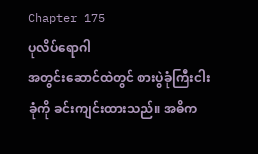Chapter 175
ပုလိပ်ရောဂါ
အတွင်းဆောင်ထဲတွင် စားပွဲခုံကြီးငါးခုံကို ခင်းကျင်းထားသည်။ အဓိက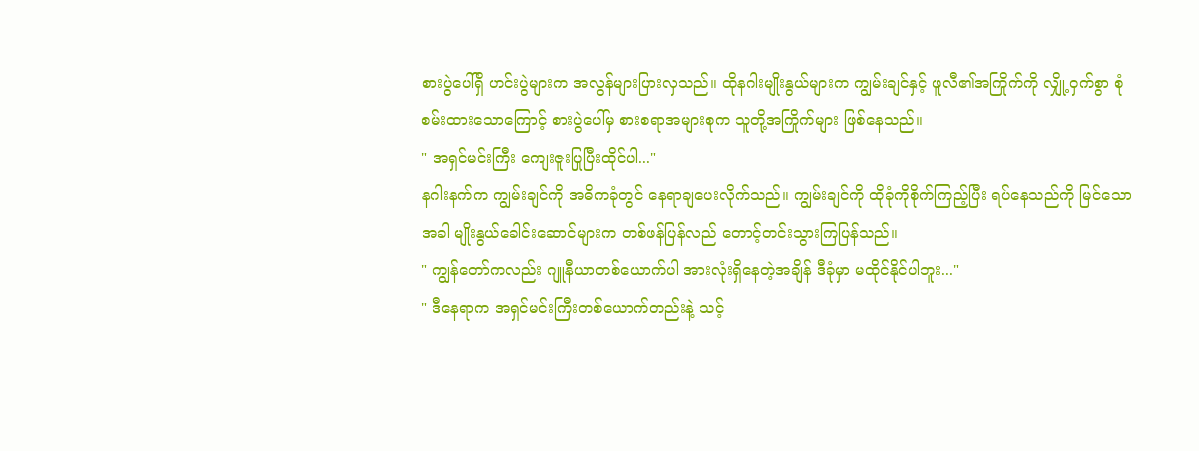စားပွဲပေါ်ရှိ ဟင်းပွဲများက အလွန်များပြားလှသည်။ ထိုနဂါးမျိုးနွယ်များက ကျွမ်းချင်နှင့် ဖူလီ၏အကြိုက်ကို လျှို့ဝှက်စွာ စုံစမ်းထားသောကြောင့် စားပွဲပေါ်မှ စားစရာအများစုက သူတို့အကြိုက်များ ဖြစ်နေသည်။
" အရှင်မင်းကြီး ကျေးဇူးပြုပြီးထိုင်ပါ..."
နဂါးနက်က ကျွမ်းချင်ကို အဓိကခုံတွင် နေရာချပေးလိုက်သည်။ ကျွမ်းချင်ကို ထိုခုံကိုစိုက်ကြည့်ပြီး ရပ်နေသည်ကို မြင်သောအခါ မျိုးနွယ်ခေါင်းဆောင်များက တစ်ဖန်ပြန်လည် တောင့်တင်းသွားကြပြန်သည်။
" ကျွန်တော်ကလည်း ဂျူနီယာတစ်ယောက်ပါ အားလုံးရှိနေတဲ့အချိန် ဒီခုံမှာ မထိုင်နိုင်ပါဘူး..."
" ဒီနေရာက အရှင်မင်းကြီးတစ်ယောက်တည်းနဲ့ သင့်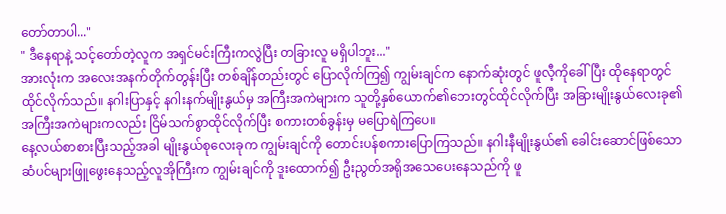တော်တာပါ..."
" ဒီနေရာနဲ့ သင့်တော်တဲ့လူက အရှင်မင်းကြီးကလွဲပြီး တခြားလူ မရှိပါဘူး..."
အားလုံးက အလေးအနက်တိုက်တွန်းပြီး တစ်ချိန်တည်းတွင် ပြောလိုက်ကြ၍ ကျွမ်းချင်က နောက်ဆုံးတွင် ဖူလီ့ကိုခေါ်ပြီး ထိုနေရာတွင် ထိုင်လိုက်သည်။ နဂါးပြာနှင့် နဂါးနက်မျိုးနွယ်မှ အကြီးအကဲများက သူတို့နှစ်ယောက်၏ဘေးတွင်ထိုင်လိုက်ပြီး အခြားမျိုးနွယ်လေးခု၏ အကြီးအကဲများကလည်း ငြိမ်သက်စွာထိုင်လိုက်ပြီး စကားတစ်ခွန်းမှ မပြောရဲကြပေ။
နေ့လယ်စာစားပြီးသည့်အခါ မျိုးနွယ်စုလေးခုက ကျွမ်းချင်ကို တောင်းပန်စကားပြောကြသည်။ နဂါးနီမျိုးနွယ်၏ ခေါင်းဆောင်ဖြစ်သော ဆံပင်များဖြူဖွေးနေသည့်လူအိုကြီးက ကျွမ်းချင်ကို ဒူးထောက်၍ ဦးညွတ်အရိုအသေပေးနေသည်ကို ဖူ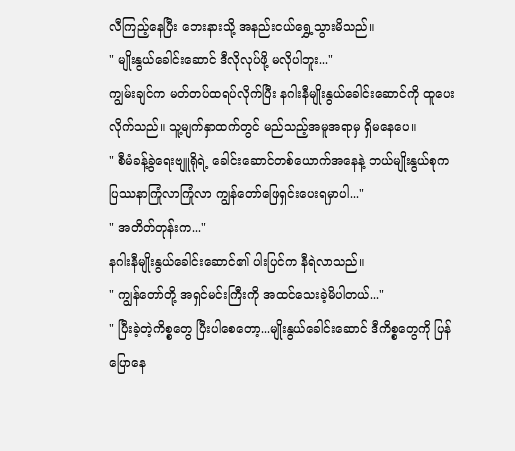လီကြည့်နေပြီး ဘေးနားသို့ အနည်းငယ်ရွှေ့သွားမိသည်။
" မျိုးနွယ်ခေါင်းဆောင် ဒီလိုလုပ်ဖို့ မလိုပါဘူး..."
ကျွမ်းချင်က မတ်တပ်ထရပ်လိုက်ပြီး နဂါးနီမျိုးနွယ်ခေါင်းဆောင်ကို ထူပေးလိုက်သည်။ သူ့မျက်နှာထက်တွင် မည်သည့်အမူအရာမှ ရှိမနေပေ။
" စီမံခန့်ခွဲရေးဗျူရိုရဲ့ ခေါင်းဆောင်တစ်ယောက်အနေနဲ့ ဘယ်မျိုးနွယ်စုက ပြဿနာကြုံလာကြုံလာ ကျွန်တော်ဖြေရှင်းပေးရမှာပါ..."
" အတိတ်တုန်းက..."
နဂါးနီမျိုးနွယ်ခေါင်းဆောင်၏ ပါးပြင်က နီရဲလာသည်။
" ကျွန်တော်တို့ အရှင်မင်းကြီးကို အထင်သေးခဲ့မိပါတယ်..."
" ပြီးခဲ့တဲ့ကိစ္စတွေ ပြီးပါစေတော့...မျိုးနွယ်ခေါင်းဆောင် ဒီကိစ္စတွေကို ပြန်ပြောနေ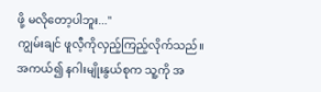ဖို့ မလိုတော့ပါဘူး..."
ကျွမ်းချင် ဖူလီ့ကိုလှည့်ကြည့်လိုက်သည်။ အကယ်၍ နဂါးမျိုးနွယ်စုက သူ့ကို အ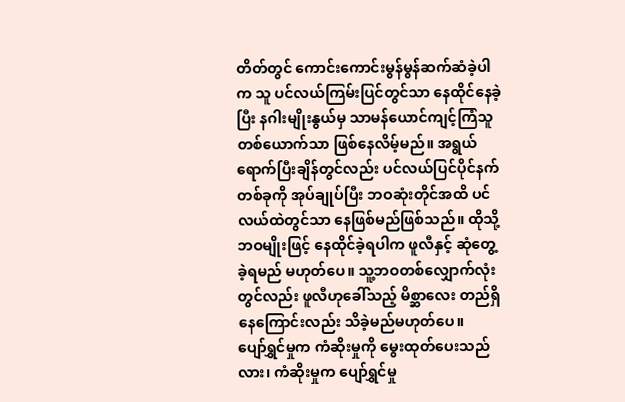တိတ်တွင် ကောင်းကောင်းမွန်မွန်ဆက်ဆံခဲ့ပါက သူ ပင်လယ်ကြမ်းပြင်တွင်သာ နေထိုင်နေခဲ့ပြီး နဂါးမျိုးနွယ်မှ သာမန်ယောင်ကျင့်ကြံသူတစ်ယောက်သာ ဖြစ်နေလိမ့်မည်။ အရွယ်ရောက်ပြီးချိန်တွင်လည်း ပင်လယ်ပြင်ပိုင်နက်တစ်ခုကို အုပ်ချုပ်ပြီး ဘဝဆုံးတိုင်အထိ ပင်လယ်ထဲတွင်သာ နေဖြစ်မည်ဖြစ်သည်။ ထိုသို့ဘဝမျိုးဖြင့် နေထိုင်ခဲ့ရပါက ဖူလီနှင့် ဆုံတွေ့ခဲ့ရမည် မဟုတ်ပေ။ သူ့ဘဝတစ်လျှောက်လုံးတွင်လည်း ဖူလီဟုခေါ်သည့် မိစ္ဆာလေး တည်ရှိနေကြောင်းလည်း သိခဲ့မည်မဟုတ်ပေ။
ပျော်ရွှင်မှုက ကံဆိုးမှုကို မွေးထုတ်ပေးသည်လား၊ ကံဆိုးမှုက ပျော်ရွှင်မှု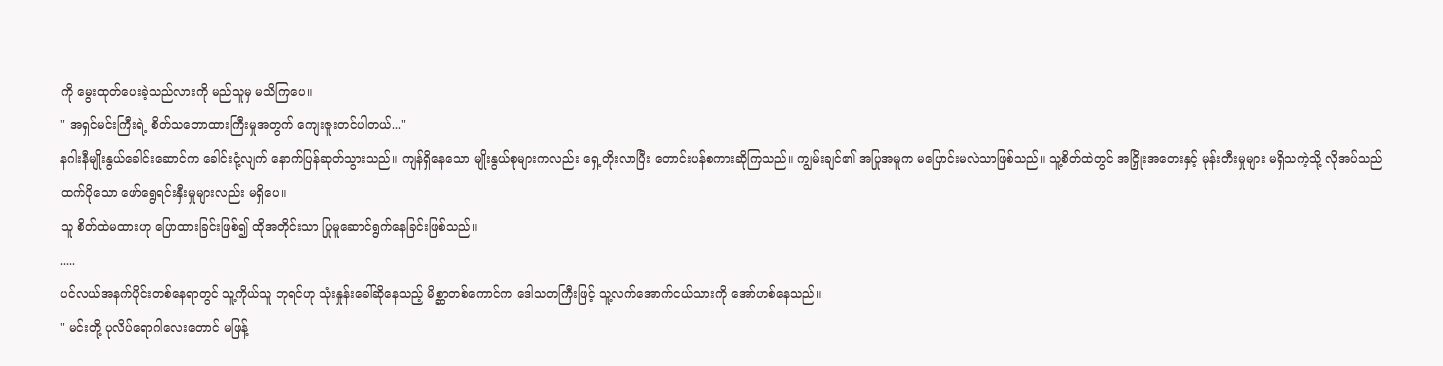ကို မွေးထုတ်ပေးခဲ့သည်လားကို မည်သူမှ မသိကြပေ။
" အရှင်မင်းကြီးရဲ့ စိတ်သဘောထားကြီးမှုအတွက် ကျေးဇူးတင်ပါတယ်..."
နဂါးနီမျိုးနွယ်ခေါင်းဆောင်က ခေါင်းငုံ့လျက် နောက်ပြန်ဆုတ်သွားသည်။ ကျန်ရှိနေသော မျိုးနွယ်စုများကလည်း ရှေ့တိုးလာပြီး တောင်းပန်စကားဆိုကြသည်။ ကျွမ်းချင်၏ အပြုအမူက မပြောင်းမလဲသာဖြစ်သည်။ သူ့စိတ်ထဲတွင် အငြှိုးအတေးနှင့် မုန်းတီးမှုများ မရှိသကဲ့သို့ လိုအပ်သည်ထက်ပိုသော ဖော်ရွေရင်းနှီးမှုများလည်း မရှိပေ။
သူ စိတ်ထဲမထားဟု ပြောထားခြင်းဖြစ်၍ ထိုအတိုင်းသာ ပြုမူဆောင်ရွက်နေခြင်းဖြစ်သည်။
.....
ပင်လယ်အနက်ပိုင်းတစ်နေရာတွင် သူ့ကိုယ်သူ ဘုရင်ဟု သုံးနှုန်းခေါ်ဆိုနေသည့် မိစ္ဆာတစ်ကောင်က ဒေါသတကြီးဖြင့် သူ့လက်အောက်ငယ်သားကို အော်ဟစ်နေသည်။
" မင်းတို့ ပုလိပ်ရောဂါလေးတောင် မဖြန့်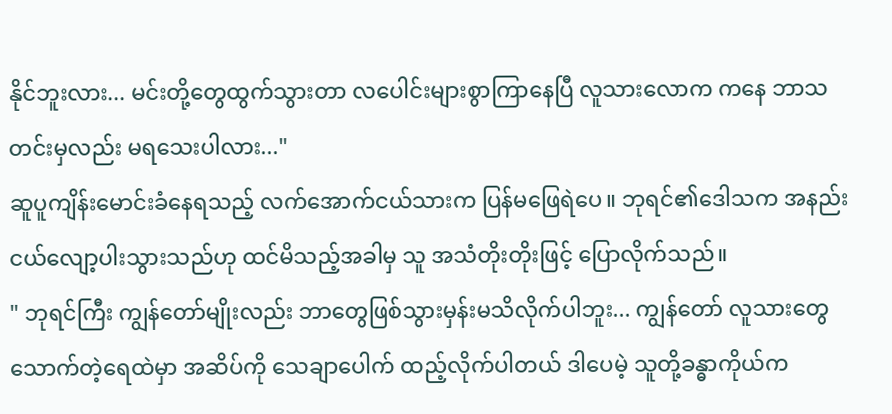နိုင်ဘူးလား... မင်းတို့တွေထွက်သွားတာ လပေါင်းများစွာကြာနေပြီ လူသားလောက ကနေ ဘာသတင်းမှလည်း မရသေးပါလား..."
ဆူပူကျိန်းမောင်းခံနေရသည့် လက်အောက်ငယ်သားက ပြန်မဖြေရဲပေ။ ဘုရင်၏ဒေါသက အနည်းငယ်လျော့ပါးသွားသည်ဟု ထင်မိသည့်အခါမှ သူ အသံတိုးတိုးဖြင့် ပြောလိုက်သည်။
" ဘုရင်ကြီး ကျွန်တော်မျိုးလည်း ဘာတွေဖြစ်သွားမှန်းမသိလိုက်ပါဘူး... ကျွန်တော် လူသားတွေသောက်တဲ့ရေထဲမှာ အဆိပ်ကို သေချာပေါက် ထည့်လိုက်ပါတယ် ဒါပေမဲ့ သူတို့ခန္ဓာကိုယ်က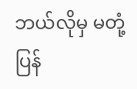ဘယ်လိုမှ မတုံ့ပြန်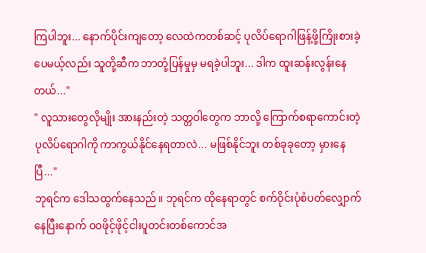ကြပါဘူး... နောက်ပိုင်းကျတော့ လေထဲကတစ်ဆင့် ပုလိပ်ရောဂါဖြန့်ဖို့ကြိုးစားခဲ့ပေမယ့်လည်း သူတို့ဆီက ဘာတုံ့ပြန်မှုမှ မရခဲ့ပါဘူး... ဒါက ထူးဆန်းလွန်းနေတယ်..."
" လူသားတွေလိုမျိုး အားနည်းတဲ့ သတ္တဝါတွေက ဘာလို့ ကြောက်စရာကောင်းတဲ့ ပုလိပ်ရောဂါကို ကာကွယ်နိုင်နေရတာလဲ... မဖြစ်နိုင်ဘူး တစ်ခုခုတော့ မှားနေပြီ..."
ဘုရင်က ဒေါသထွက်နေသည်။ ဘုရင်က ထိုနေရာတွင် စက်ဝိုင်းပုံစံပတ်လျှောက်နေပြီးနောက် ဝဝဖိုင့်ဖိုင့်ငါးပူတင်းတစ်ကောင်အ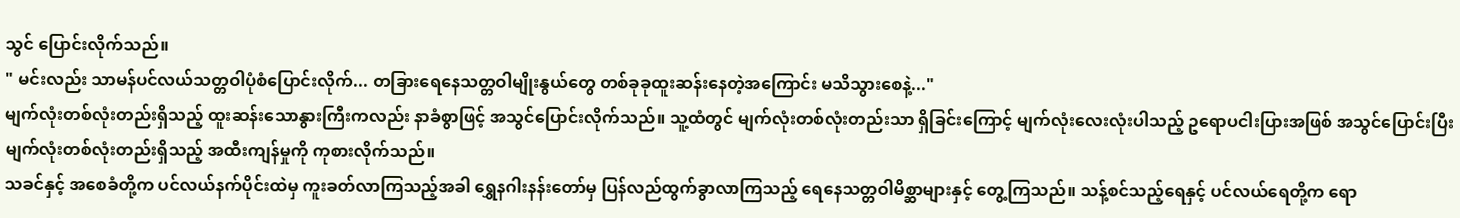သွင် ပြောင်းလိုက်သည်။
" မင်းလည်း သာမန်ပင်လယ်သတ္တဝါပုံစံပြောင်းလိုက်... တခြားရေနေသတ္တဝါမျိုးနွယ်တွေ တစ်ခုခုထူးဆန်းနေတဲ့အကြောင်း မသိသွားစေနဲ့..."
မျက်လုံးတစ်လုံးတည်းရှိသည့် ထူးဆန်းသောနွားကြီးကလည်း နာခံစွာဖြင့် အသွင်ပြောင်းလိုက်သည်။ သူ့ထံတွင် မျက်လုံးတစ်လုံးတည်းသာ ရှိခြင်းကြောင့် မျက်လုံးလေးလုံးပါသည့် ဥရောပငါးပြားအဖြစ် အသွင်ပြောင်းပြီး မျက်လုံးတစ်လုံးတည်းရှိသည့် အထီးကျန်မှုကို ကုစားလိုက်သည်။
သခင်နှင့် အစေခံတို့က ပင်လယ်နက်ပိုင်းထဲမှ ကူးခတ်လာကြသည့်အခါ ရွှေနဂါးနန်းတော်မှ ပြန်လည်ထွက်ခွာလာကြသည့် ရေနေသတ္တဝါမိစ္ဆာများနှင့် တွေ့ကြသည်။ သန့်စင်သည့်ရေနှင့် ပင်လယ်ရေတို့က ရော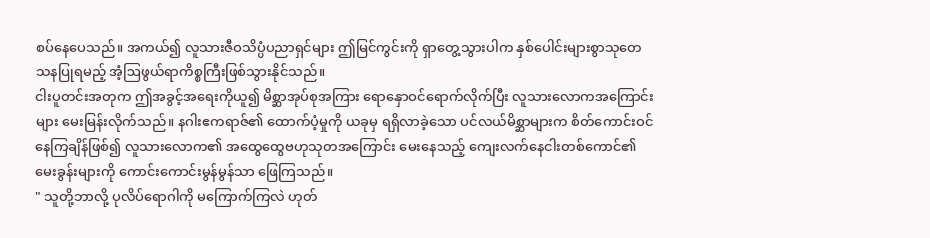စပ်နေပေသည်။ အကယ်၍ လူသားဇီဝသိပ္ပံပညာရှင်များ ဤမြင်ကွင်းကို ရှာတွေ့သွားပါက နှစ်ပေါင်းများစွာသုတေသနပြုရမည့် အံ့ဩဖွယ်ရာကိစ္စကြီးဖြစ်သွားနိုင်သည်။
ငါးပူတင်းအတုက ဤအခွင့်အရေးကိုယူ၍ မိစ္ဆာအုပ်စုအကြား ရောနှောဝင်ရောက်လိုက်ပြီး လူသားလောကအကြောင်းများ မေးမြန်းလိုက်သည်။ နဂါးဧကရာဇ်၏ ထောက်ပံ့မှုကို ယခုမှ ရရှိလာခဲ့သော ပင်လယ်မိစ္ဆာများက စိတ်ကောင်းဝင်နေကြချိန်ဖြစ်၍ လူသားလောက၏ အထွေထွေဗဟုသုတအကြောင်း မေးနေသည့် ကျေးလက်နေငါးတစ်ကောင်၏ မေးခွန်းများကို ကောင်းကောင်းမွန်မွန်သာ ဖြေကြသည်။
" သူတို့ဘာလို့ ပုလိပ်ရောဂါကို မကြောက်ကြလဲ ဟုတ်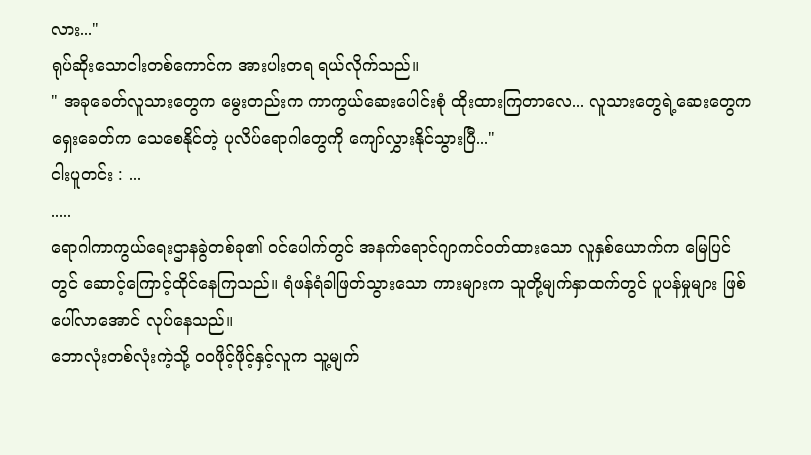လား..."
ရုပ်ဆိုးသောငါးတစ်ကောင်က အားပါးတရ ရယ်လိုက်သည်။
" အခုခေတ်လူသားတွေက မွေးတည်းက ကာကွယ်ဆေးပေါင်းစုံ ထိုးထားကြတာလေ... လူသားတွေရဲ့ဆေးတွေက ရှေးခေတ်က သေစေနိုင်တဲ့ ပုလိပ်ရောဂါတွေကို ကျော်လွှားနိုင်သွားပြီ..."
ငါးပူတင်း : ...
.....
ရောဂါကာကွယ်ရေးဌာနခွဲတစ်ခု၏ ဝင်ပေါက်တွင် အနက်ရောင်ဂျာကင်ဝတ်ထားသော လူနှစ်ယောက်က မြေပြင်တွင် ဆောင့်ကြောင့်ထိုင်နေကြသည်။ ရံဖန်ရံခါဖြတ်သွားသော ကားများက သူတို့မျက်နှာထက်တွင် ပူပန်မှုများ ဖြစ်ပေါ်လာအောင် လုပ်နေသည်။
ဘောလုံးတစ်လုံးကဲ့သို့ ဝဝဖိုင့်ဖိုင့်နှင့်လူက သူ့မျက်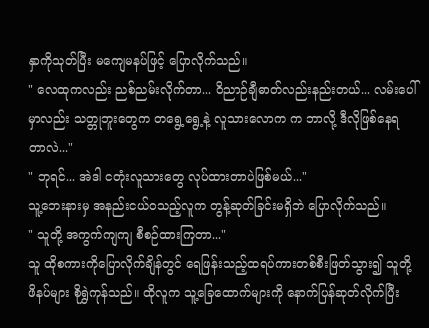နှာကိုသုတ်ပြီး မကျေမနပ်ဖြင့် ပြောလိုက်သည်။
" လေထုကလည်း ညစ်ညမ်းလိုက်တာ... ဝိညာဉ်ချီဓာတ်လည်းနည်းတယ်... လမ်းပေါ်မှာလည်း သတ္တုဘူးတွေက တရွေ့ရွေ့နဲ့ လူသားလောက က ဘာလို့ ဒီလိုဖြစ်နေရတာလဲ..."
" ဘုရင်... အဲဒါ ငတုံးလူသားတွေ လုပ်ထားတာပဲဖြစ်မယ်..."
သူ့ဘေးနားမှ အနည်းငယ်ဝသည့်လူက တွန့်ဆုတ်ခြင်းမရှိဘဲ ပြောလိုက်သည်။
" သူတို့ အကွက်ကျကျ စီစဉ်ထားကြတာ..."
သူ ထိုစကားကိုပြောလိုက်ချိန်တွင် ရေဖြန်းသည့်ထရပ်ကားတစ်စီးဖြတ်သွား၍ သူတို့ဖိနပ်များ စိုရွှဲကုန်သည်။ ထိုလူက သူ့ခြေထောက်များကို နောက်ပြန်ဆုတ်လိုက်ပြီး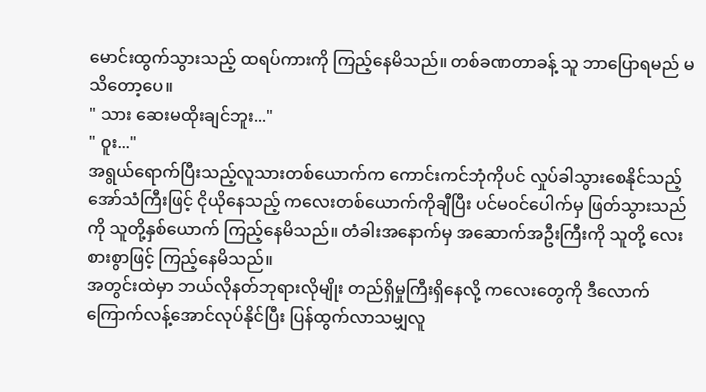မောင်းထွက်သွားသည့် ထရပ်ကားကို ကြည့်နေမိသည်။ တစ်ခဏတာခန့် သူ ဘာပြောရမည် မသိတော့ပေ။
" သား ဆေးမထိုးချင်ဘူး..."
" ဝူး..."
အရွယ်ရောက်ပြီးသည့်လူသားတစ်ယောက်က ကောင်းကင်ဘုံကိုပင် လှုပ်ခါသွားစေနိုင်သည့် အော်သံကြီးဖြင့် ငိုယိုနေသည့် ကလေးတစ်ယောက်ကိုချီပြီး ပင်မဝင်ပေါက်မှ ဖြတ်သွားသည်ကို သူတို့နှစ်ယောက် ကြည့်နေမိသည်။ တံခါးအနောက်မှ အဆောက်အဦးကြီးကို သူတို့ လေးစားစွာဖြင့် ကြည့်နေမိသည်။
အတွင်းထဲမှာ ဘယ်လိုနတ်ဘုရားလိုမျိုး တည်ရှိမှုကြီးရှိနေလို့ ကလေးတွေကို ဒီလောက်ကြောက်လန့်အောင်လုပ်နိုင်ပြီး ပြန်ထွက်လာသမျှလူ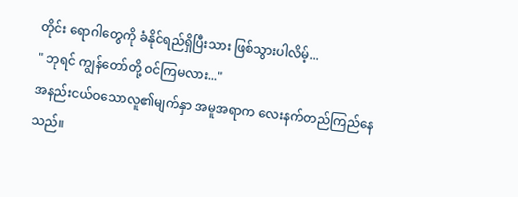တိုင်း ရောဂါတွေကို ခံနိုင်ရည်ရှိပြီးသား ဖြစ်သွားပါလိမ့်...
" ဘုရင် ကျွန်တော်တို့ ဝင်ကြမလား..."
အနည်းငယ်ဝသောလူ၏မျက်နှာ အမူအရာက လေးနက်တည်ကြည်နေသည်။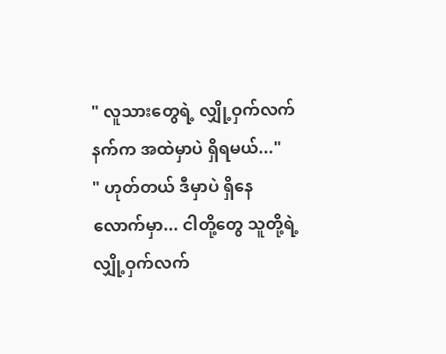" လူသားတွေရဲ့ လျှို့ဝှက်လက်နက်က အထဲမှာပဲ ရှိရမယ်..."
" ဟုတ်တယ် ဒီမှာပဲ ရှိနေလောက်မှာ... ငါတို့တွေ သူတို့ရဲ့ လျှို့ဝှက်လက်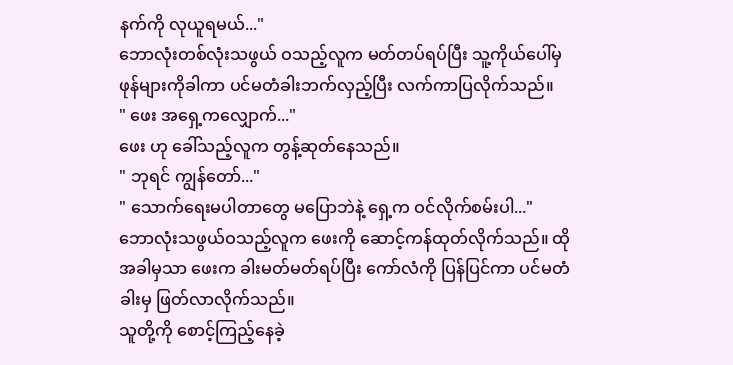နက်ကို လုယူရမယ်..."
ဘောလုံးတစ်လုံးသဖွယ် ဝသည့်လူက မတ်တပ်ရပ်ပြီး သူ့ကိုယ်ပေါ်မှ ဖုန်များကိုခါကာ ပင်မတံခါးဘက်လှည့်ပြီး လက်ကာပြလိုက်သည်။
" ဖေး အရှေ့ကလျှောက်..."
ဖေး ဟု ခေါ်သည့်လူက တွန့်ဆုတ်နေသည်။
" ဘုရင် ကျွန်တော်..."
" သောက်ရေးမပါတာတွေ မပြောဘဲနဲ့ ရှေ့က ဝင်လိုက်စမ်းပါ..."
ဘောလုံးသဖွယ်ဝသည့်လူက ဖေးကို ဆောင့်ကန်ထုတ်လိုက်သည်။ ထိုအခါမှသာ ဖေးက ခါးမတ်မတ်ရပ်ပြီး ကော်လံကို ပြန်ပြင်ကာ ပင်မတံခါးမှ ဖြတ်လာလိုက်သည်။
သူတို့ကို စောင့်ကြည့်နေခဲ့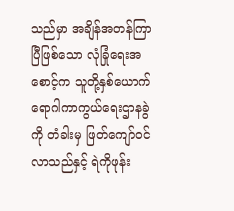သည်မှာ အချိန်အတန်ကြာပြီဖြစ်သော လုံခြုံရေးအစောင့်က သူတို့နှစ်ယောက် ရောဂါကာကွယ်ရေးဌာနခွဲကို တံခါးမှ ဖြတ်ကျော်ဝင်လာသည်နှင့် ရဲကိုဖုန်း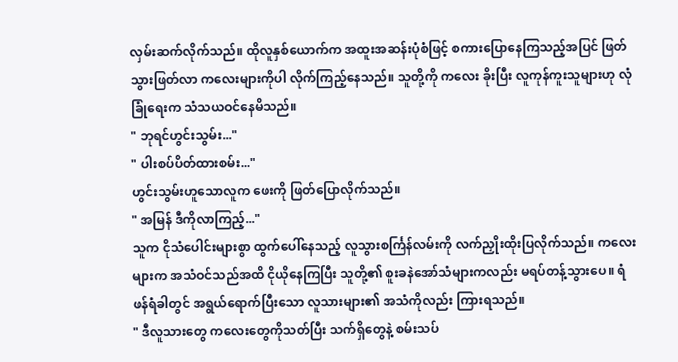လှမ်းဆက်လိုက်သည်။ ထိုလူနှစ်ယောက်က အထူးအဆန်းပုံစံဖြင့် စကားပြောနေကြသည့်အပြင် ဖြတ်သွားဖြတ်လာ ကလေးများကိုပါ လိုက်ကြည့်နေသည်။ သူတို့ကို ကလေး ခိုးပြီး လူကုန်ကူးသူများဟု လုံခြုံရေးက သံသယဝင်နေမိသည်။
" ဘုရင်ဟွင်းသွမ်း..."
" ပါးစပ်ပိတ်ထားစမ်း..."
ဟွင်းသွမ်းဟူသောလူက ဖေးကို ဖြတ်ပြောလိုက်သည်။
" အမြန် ဒီကိုလာကြည့်..."
သူက ငိုသံပေါင်းများစွာ ထွက်ပေါ်နေသည့် လူသွားစင်္ကြန်လမ်းကို လက်ညှိုးထိုးပြလိုက်သည်။ ကလေးများက အသံဝင်သည်အထိ ငိုယိုနေကြပြီး သူတို့၏ စူးခနဲအော်သံများကလည်း မရပ်တန့်သွားပေ။ ရံဖန်ရံခါတွင် အရွယ်ရောက်ပြီးသော လူသားများ၏ အသံကိုလည်း ကြားရသည်။
" ဒီလူသားတွေ ကလေးတွေကိုသတ်ပြီး သက်ရှိတွေနဲ့ စမ်းသပ်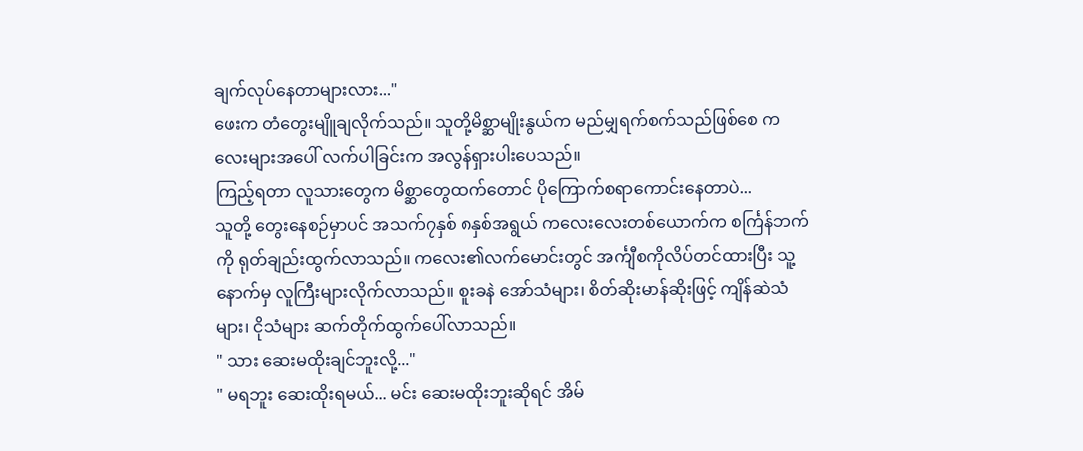ချက်လုပ်နေတာများလား..."
ဖေးက တံတွေးမျိူချလိုက်သည်။ သူတို့မိစ္ဆာမျိုးနွယ်က မည်မျှရက်စက်သည်ဖြစ်စေ ကလေးများအပေါ် လက်ပါခြင်းက အလွန်ရှားပါးပေသည်။
ကြည့်ရတာ လူသားတွေက မိစ္ဆာတွေထက်တောင် ပိုကြောက်စရာကောင်းနေတာပဲ...
သူတို့ တွေးနေစဉ်မှာပင် အသက်၇နှစ် ၈နှစ်အရွယ် ကလေးလေးတစ်ယောက်က စင်္ကြန်ဘက်ကို ရုတ်ချည်းထွက်လာသည်။ ကလေး၏လက်မောင်းတွင် အင်္ကျီစကိုလိပ်တင်ထားပြီး သူ့နောက်မှ လူကြီးများလိုက်လာသည်။ စူးခနဲ အော်သံများ၊ စိတ်ဆိုးမာန်ဆိုးဖြင့် ကျိန်ဆဲသံများ၊ ငိုသံများ ဆက်တိုက်ထွက်ပေါ်လာသည်။
" သား ဆေးမထိုးချင်ဘူးလို့..."
" မရဘူး ဆေးထိုးရမယ်... မင်း ဆေးမထိုးဘူးဆိုရင် အိမ်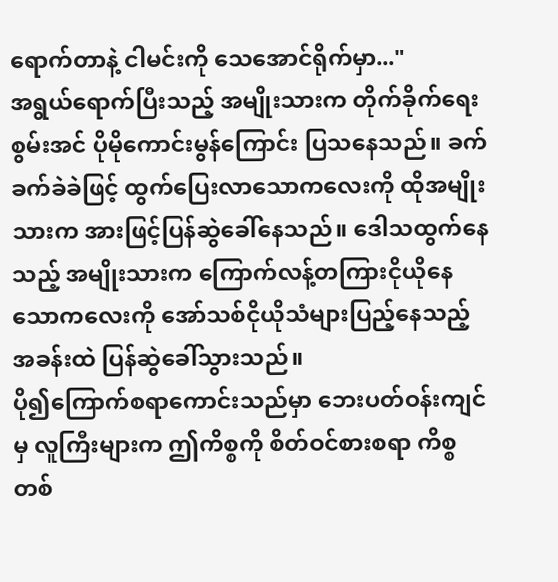ရောက်တာနဲ့ ငါမင်းကို သေအောင်ရိုက်မှာ..."
အရွယ်ရောက်ပြီးသည့် အမျိုးသားက တိုက်ခိုက်ရေးစွမ်းအင် ပိုမိုကောင်းမွန်ကြောင်း ပြသနေသည်။ ခက်ခက်ခဲခဲဖြင့် ထွက်ပြေးလာသောကလေးကို ထိုအမျိုးသားက အားဖြင့်ပြန်ဆွဲခေါ်နေသည်။ ဒေါသထွက်နေသည့် အမျိုးသားက ကြောက်လန့်တကြားငိုယိုနေသောကလေးကို အော်သစ်ငိုယိုသံများပြည့်နေသည့်အခန်းထဲ ပြန်ဆွဲခေါ်သွားသည်။
ပို၍ကြောက်စရာကောင်းသည်မှာ ဘေးပတ်ဝန်းကျင်မှ လူကြီးများက ဤကိစ္စကို စိတ်ဝင်စားစရာ ကိစ္စတစ်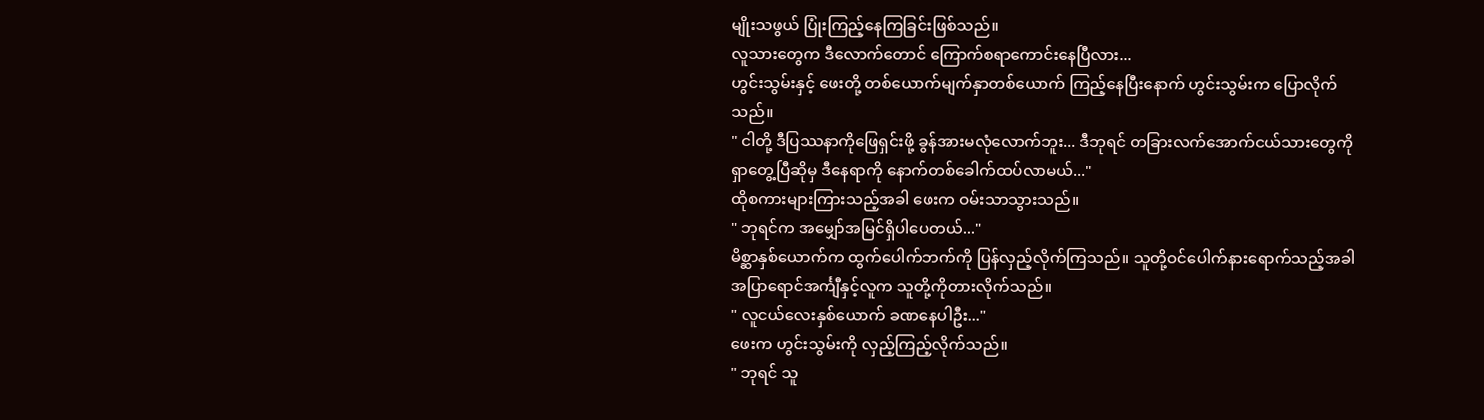မျိုးသဖွယ် ပြုံးကြည့်နေကြခြင်းဖြစ်သည်။
လူသားတွေက ဒီလောက်တောင် ကြောက်စရာကောင်းနေပြီလား...
ဟွင်းသွမ်းနှင့် ဖေးတို့ တစ်ယောက်မျက်နှာတစ်ယောက် ကြည့်နေပြီးနောက် ဟွင်းသွမ်းက ပြောလိုက်သည်။
" ငါတို့ ဒီပြဿနာကိုဖြေရှင်းဖို့ ခွန်အားမလုံလောက်ဘူး... ဒီဘုရင် တခြားလက်အောက်ငယ်သားတွေကို ရှာတွေ့ပြီဆိုမှ ဒီနေရာကို နောက်တစ်ခေါက်ထပ်လာမယ်..."
ထိုစကားများကြားသည့်အခါ ဖေးက ဝမ်းသာသွားသည်။
" ဘုရင်က အမျှော်အမြင်ရှိပါပေတယ်..."
မိစ္ဆာနှစ်ယောက်က ထွက်ပေါက်ဘက်ကို ပြန်လှည့်လိုက်ကြသည်။ သူတို့ဝင်ပေါက်နားရောက်သည့်အခါ အပြာရောင်အင်္ကျီနှင့်လူက သူတို့ကိုတားလိုက်သည်။
" လူငယ်လေးနှစ်ယောက် ခဏနေပါဦး..."
ဖေးက ဟွင်းသွမ်းကို လှည့်ကြည့်လိုက်သည်။
" ဘုရင် သူ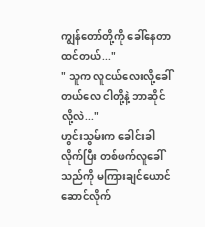ကျွန်တော်တို့ကို ခေါ်နေတာထင်တယ်..."
" သူက လူငယ်လေးလို့ခေါ်တယ်လေ ငါတို့နဲ့ ဘာဆိုင်လို့လဲ..."
ဟွင်းသွမ်းက ခေါင်းခါလိုက်ပြီး တစ်ဖက်လူခေါ်သည်ကို မကြားချင်ယောင်ဆောင်လိုက်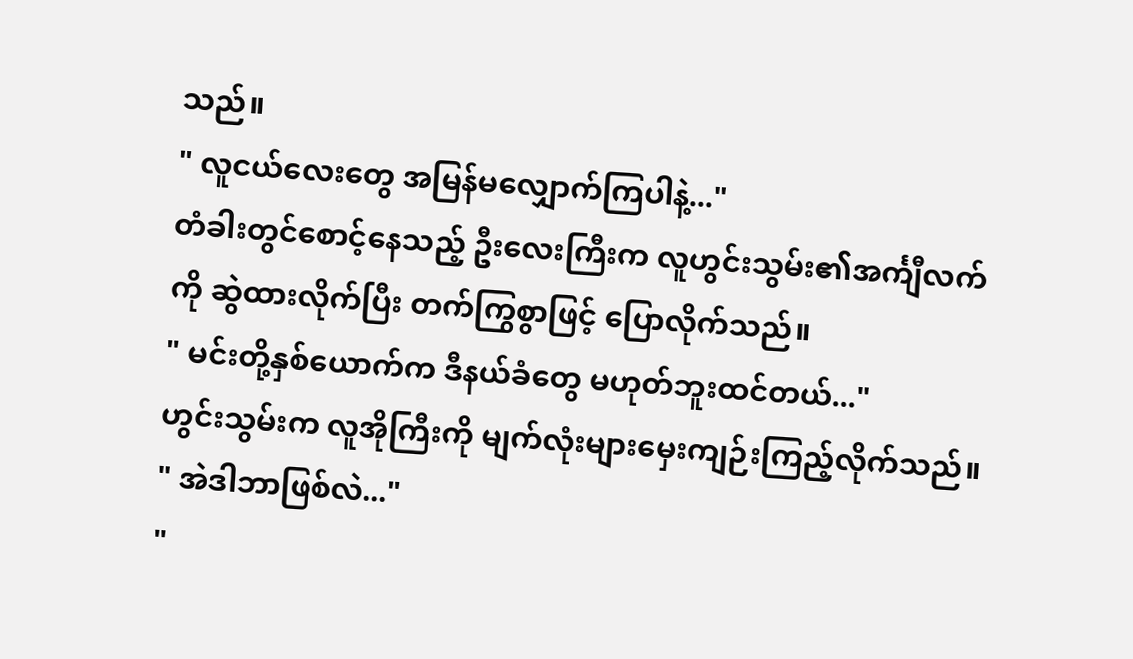သည်။
" လူငယ်လေးတွေ အမြန်မလျှောက်ကြပါနဲ့..."
တံခါးတွင်စောင့်နေသည့် ဦးလေးကြီးက လူဟွင်းသွမ်း၏အင်္ကျီလက်ကို ဆွဲထားလိုက်ပြီး တက်ကြွစွာဖြင့် ပြောလိုက်သည်။
" မင်းတို့နှစ်ယောက်က ဒီနယ်ခံတွေ မဟုတ်ဘူးထင်တယ်..."
ဟွင်းသွမ်းက လူအိုကြီးကို မျက်လုံးများမှေးကျဉ်းကြည့်လိုက်သည်။
" အဲဒါဘာဖြစ်လဲ..."
"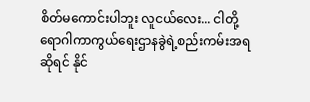စိတ်မကောင်းပါဘူး လူငယ်လေး... ငါတို့ ရောဂါကာကွယ်ရေးဌာနခွဲရဲ့စည်းကမ်းအရဆိုရင် နိုင်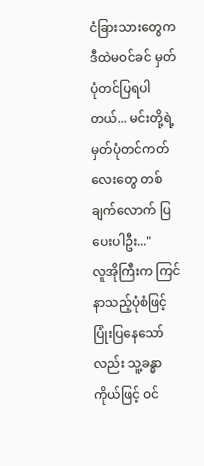ငံခြားသားတွေက ဒီထဲမဝင်ခင် မှတ်ပုံတင်ပြရပါတယ်... မင်းတို့ရဲ့ မှတ်ပုံတင်ကတ်လေးတွေ တစ်ချက်လောက် ပြပေးပါဦး..."
လူအိုကြီးက ကြင်နာသည့်ပုံစံဖြင့် ပြုံးပြနေသော်လည်း သူ့ခန္ဓာကိုယ်ဖြင့် ဝင်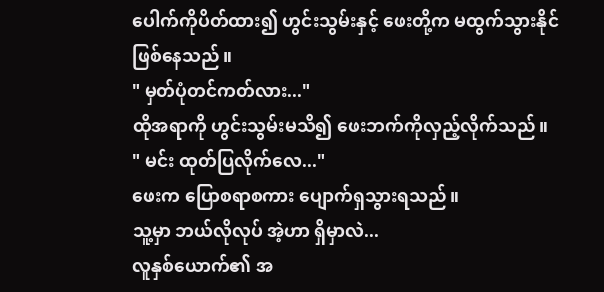ပေါက်ကိုပိတ်ထား၍ ဟွင်းသွမ်းနှင့် ဖေးတို့က မထွက်သွားနိုင်ဖြစ်နေသည်။
" မှတ်ပုံတင်ကတ်လား..."
ထိုအရာကို ဟွင်းသွမ်းမသိ၍ ဖေးဘက်ကိုလှည့်လိုက်သည်။
" မင်း ထုတ်ပြလိုက်လေ..."
ဖေးက ပြောစရာစကား ပျောက်ရှသွားရသည်။
သူ့မှာ ဘယ်လိုလုပ် အဲ့ဟာ ရှိမှာလဲ...
လူနှစ်ယောက်၏ အ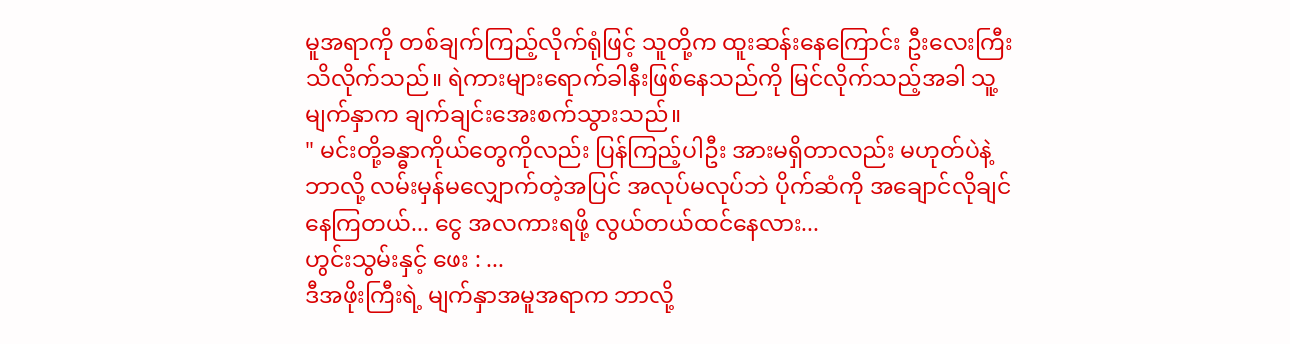မူအရာကို တစ်ချက်ကြည့်လိုက်ရုံဖြင့် သူတို့က ထူးဆန်းနေကြောင်း ဦးလေးကြီးသိလိုက်သည်။ ရဲကားများရောက်ခါနီးဖြစ်နေသည်ကို မြင်လိုက်သည့်အခါ သူ့မျက်နှာက ချက်ချင်းအေးစက်သွားသည်။
" မင်းတို့ခန္ဓာကိုယ်တွေကိုလည်း ပြန်ကြည့်ပါဦး အားမရှိတာလည်း မဟုတ်ပဲနဲ့ ဘာလို့ လမ်းမှန်မလျှောက်တဲ့အပြင် အလုပ်မလုပ်ဘဲ ပိုက်ဆံကို အချောင်လိုချင်နေကြတယ်... ငွေ အလကားရဖို့ လွယ်တယ်ထင်နေလား...
ဟွင်းသွမ်းနှင့် ဖေး : ...
ဒီအဖိုးကြီးရဲ့ မျက်နှာအမူအရာက ဘာလို့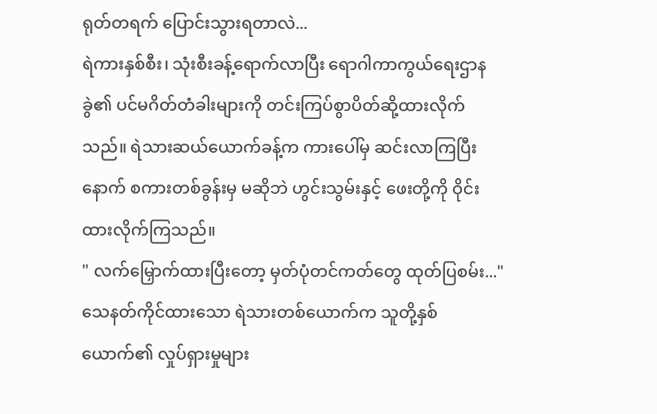ရုတ်တရက် ပြောင်းသွားရတာလဲ...
ရဲကားနှစ်စီး၊ သုံးစီးခန့်ရောက်လာပြီး ရောဂါကာကွယ်ရေးဌာနခွဲ၏ ပင်မဂိတ်တံခါးများကို တင်းကြပ်စွာပိတ်ဆို့ထားလိုက်သည်။ ရဲသားဆယ်ယောက်ခန့်က ကားပေါ်မှ ဆင်းလာကြပြီးနောက် စကားတစ်ခွန်းမှ မဆိုဘဲ ဟွင်းသွမ်းနှင့် ဖေးတို့ကို ဝိုင်းထားလိုက်ကြသည်။
" လက်မြှောက်ထားပြီးတော့ မှတ်ပုံတင်ကတ်တွေ ထုတ်ပြစမ်း..."
သေနတ်ကိုင်ထားသော ရဲသားတစ်ယောက်က သူတို့နှစ်ယောက်၏ လှုပ်ရှားမှုများ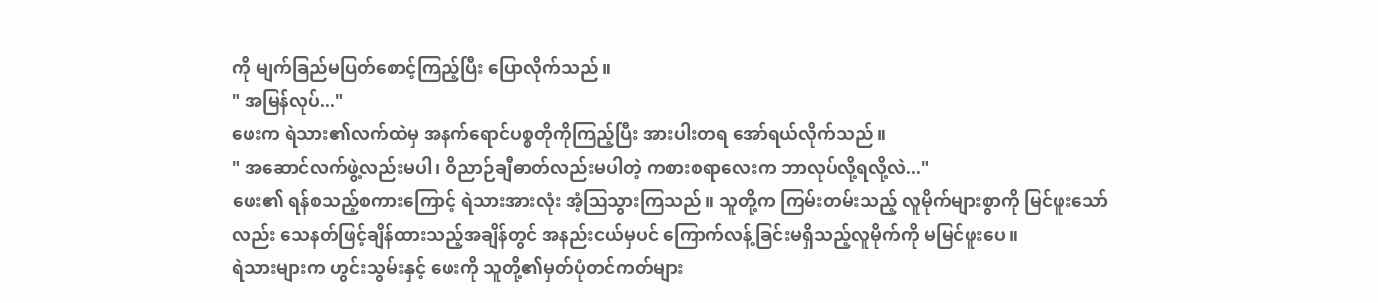ကို မျက်ခြည်မပြတ်စောင့်ကြည့်ပြီး ပြောလိုက်သည်။
" အမြန်လုပ်..."
ဖေးက ရဲသား၏လက်ထဲမှ အနက်ရောင်ပစ္စတိုကိုကြည့်ပြီး အားပါးတရ အော်ရယ်လိုက်သည်။
" အဆောင်လက်ဖွဲ့လည်းမပါ၊ ဝိညာဉ်ချီဓာတ်လည်းမပါတဲ့ ကစားစရာလေးက ဘာလုပ်လို့ရလို့လဲ..."
ဖေး၏ ရန်စသည့်စကားကြောင့် ရဲသားအားလုံး အံ့ဩသွားကြသည်။ သူတို့က ကြမ်းတမ်းသည့် လူမိုက်များစွာကို မြင်ဖူးသော်လည်း သေနတ်ဖြင့်ချိန်ထားသည့်အချိန်တွင် အနည်းငယ်မှပင် ကြောက်လန့်ခြင်းမရှိသည့်လူမိုက်ကို မမြင်ဖူးပေ။
ရဲသားများက ဟွင်းသွမ်းနှင့် ဖေးကို သူတို့၏မှတ်ပုံတင်ကတ်များ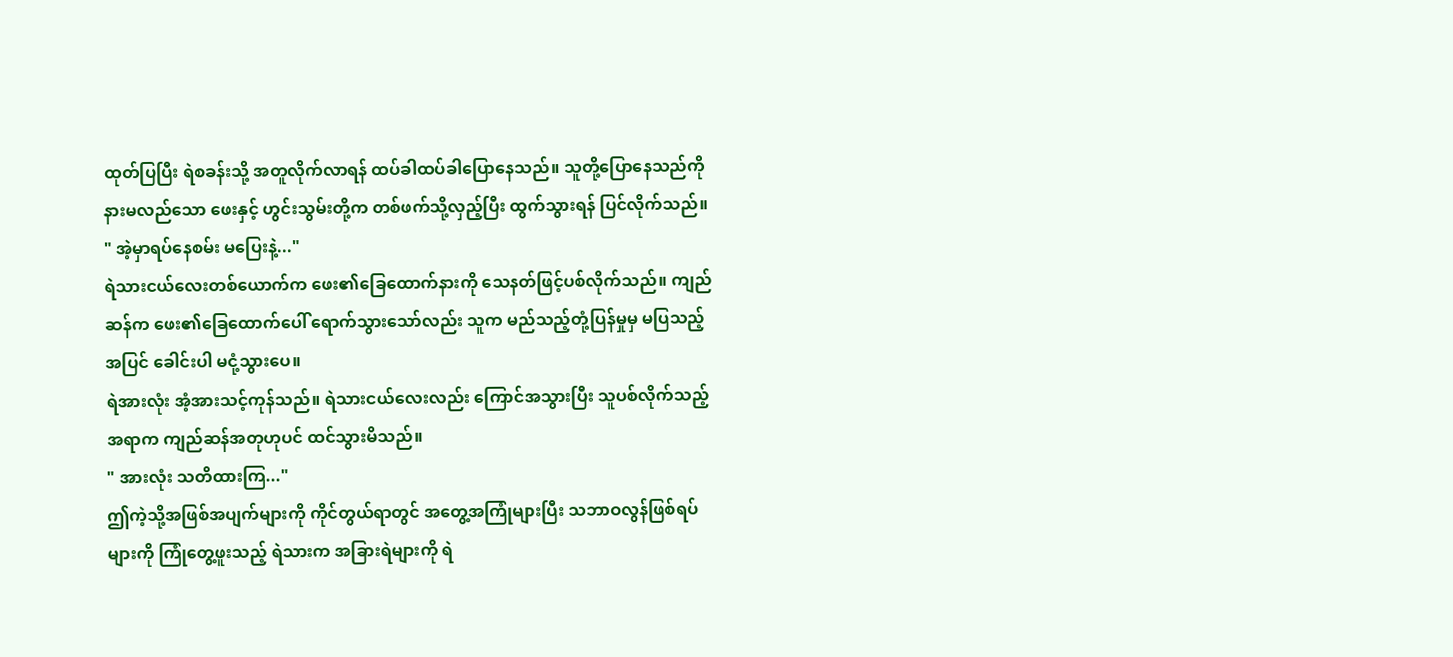ထုတ်ပြပြီး ရဲစခန်းသို့ အတူလိုက်လာရန် ထပ်ခါထပ်ခါပြောနေသည်။ သူတို့ပြောနေသည်ကို နားမလည်သော ဖေးနှင့် ဟွင်းသွမ်းတို့က တစ်ဖက်သို့လှည့်ပြီး ထွက်သွားရန် ပြင်လိုက်သည်။
" အဲ့မှာရပ်နေစမ်း မပြေးနဲ့..."
ရဲသားငယ်လေးတစ်ယောက်က ဖေး၏ခြေထောက်နားကို သေနတ်ဖြင့်ပစ်လိုက်သည်။ ကျည်ဆန်က ဖေး၏ခြေထောက်ပေါ် ရောက်သွားသော်လည်း သူက မည်သည့်တုံ့ပြန်မှုမှ မပြသည့်အပြင် ခေါင်းပါ မငုံ့သွားပေ။
ရဲအားလုံး အံ့အားသင့်ကုန်သည်။ ရဲသားငယ်လေးလည်း ကြောင်အသွားပြီး သူပစ်လိုက်သည့်အရာက ကျည်ဆန်အတုဟုပင် ထင်သွားမိသည်။
" အားလုံး သတိထားကြ..."
ဤကဲ့သို့အဖြစ်အပျက်များကို ကိုင်တွယ်ရာတွင် အတွေ့အကြုံများပြီး သဘာဝလွန်ဖြစ်ရပ်များကို ကြုံတွေ့ဖူးသည့် ရဲသားက အခြားရဲများကို ရဲ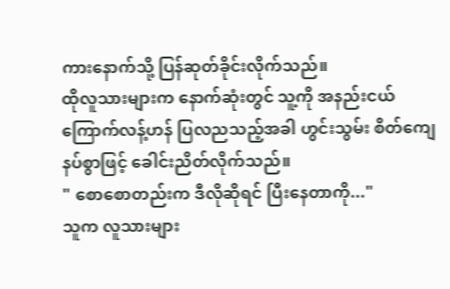ကားနောက်သို့ ပြန်ဆုတ်ခိုင်းလိုက်သည်။
ထိုလူသားများက နောက်ဆုံးတွင် သူ့ကို အနည်းငယ်ကြောက်လန့်ဟန် ပြလညသည့်အခါ ဟွင်းသွမ်း စိတ်ကျေနပ်စွာဖြင့် ခေါင်းညိတ်လိုက်သည်။
" စောစောတည်းက ဒီလိုဆိုရင် ပြီးနေတာကို..."
သူက လူသားများ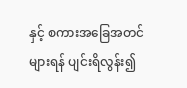နှင့် စကားအခြေအတင်များရန် ပျင်းရိလွန်း၍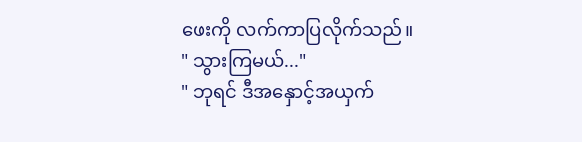ဖေးကို လက်ကာပြလိုက်သည်။
" သွားကြမယ်..."
" ဘုရင် ဒီအနှောင့်အယှက်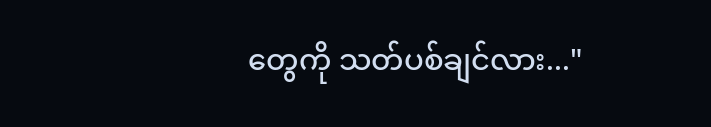တွေကို သတ်ပစ်ချင်လား..."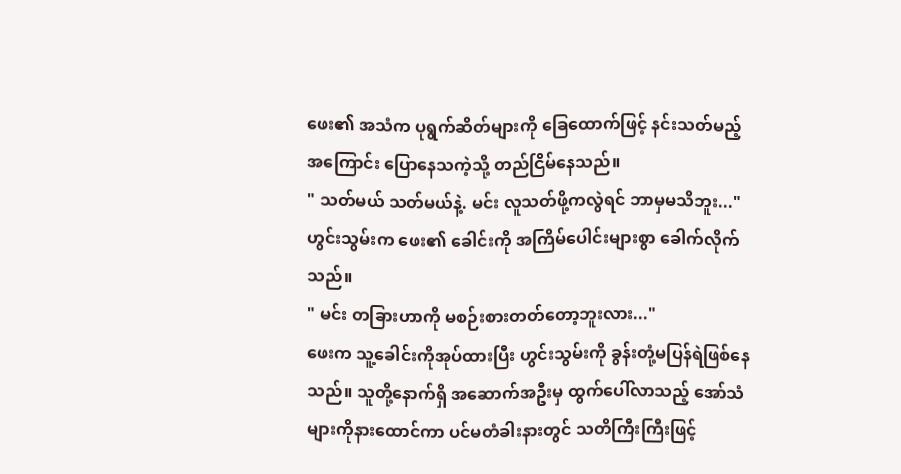ဖေး၏ အသံက ပုရွက်ဆိတ်များကို ခြေထောက်ဖြင့် နင်းသတ်မည့်အကြောင်း ပြောနေသကဲ့သို့ တည်ငြိမ်နေသည်။
" သတ်မယ် သတ်မယ်နဲ့. မင်း လူသတ်ဖို့ကလွဲရင် ဘာမှမသိဘူး..."
ဟွင်းသွမ်းက ဖေး၏ ခေါင်းကို အကြိမ်ပေါင်းများစွာ ခေါက်လိုက်သည်။
" မင်း တခြားဟာကို မစဉ်းစားတတ်တော့ဘူးလား..."
ဖေးက သူ့ခေါင်းကိုအုပ်ထားပြီး ဟွင်းသွမ်းကို ခွန်းတုံ့မပြန်ရဲဖြစ်နေသည်။ သူတို့နောက်ရှိ အဆောက်အဦးမှ ထွက်ပေါ်လာသည့် အော်သံများကိုနားထောင်ကာ ပင်မတံခါးနားတွင် သတိကြီးကြီးဖြင့်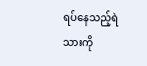ရပ်နေသည့်ရဲသားကို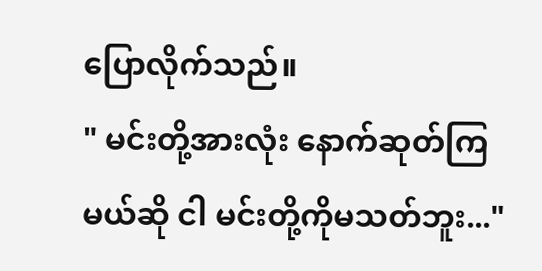ပြောလိုက်သည်။
" မင်းတို့အားလုံး နောက်ဆုတ်ကြမယ်ဆို ငါ မင်းတို့ကိုမသတ်ဘူး..."